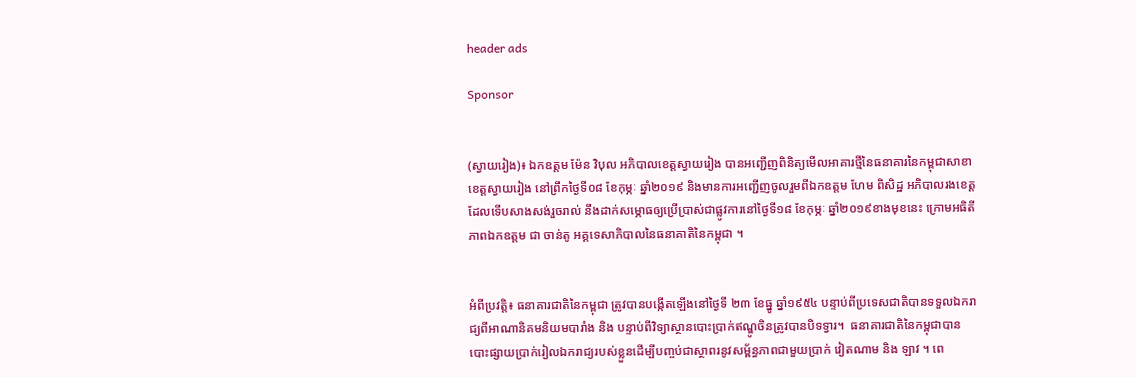header ads

Sponsor


(ស្វាយរៀង)៖ ឯកឧត្តម ម៉ែន វិបុល អភិបាលខេត្តស្វាយរៀង បានអញ្ជើញពិនិត្យមើលអាគារថ្មីនៃធនាគារនៃកម្ពុជាសាខាខេត្តស្វាយរៀង នៅព្រឹកថ្ងៃទី០៨ ខែកុម្ភៈ ឆ្នាំ២០១៩ និងមានការអញ្ជើញចូលរួមពីឯកឧត្តម ហែម ពិសិដ្ឋ អភិបាលរងខេត្ត ដែលទើបសាងសង់រួចរាល់ នឹងដាក់សម្ភោធឲ្យប្រើប្រាស់ជាផ្លូវការនៅថ្ងៃទី១៨ ខែកុម្ភៈ ឆ្នាំ២០១៩ខាងមុខនេះ ក្រោមអធិតីភាពឯកឧត្តម ជា ចាន់តូ អគ្គទេសាភិបាលនៃធនាគាតិនៃកម្ពុជា ។


អំពីប្រវត្តិ៖ ធនាគារជាតិនៃកម្ពុជា ត្រូវបានបង្កើតឡើងនៅថ្ងៃទី ២៣ ខែធ្នូ ឆ្នាំ១៩៥៤ បន្ទាប់ពីប្រទេសជាតិបានទទួលឯករាជ្យពីអាណានិគមនិយមបារាំង និង បន្ទាប់ពីវិទ្យាស្ថានបោះប្រាក់ឥណ្ឌូចិនត្រូវបានបិទទ្វារ។  ធនាគារជាតិនៃកម្ពុជាបានបោះផ្សាយប្រាក់រៀលឯករាជ្យរបស់ខ្លួនដើម្បីបញ្ចប់ជាស្ថាពរនូវសម្ព័ន្ធភាពជាមួយប្រាក់ វៀតណាម និង ឡាវ ។ ពេ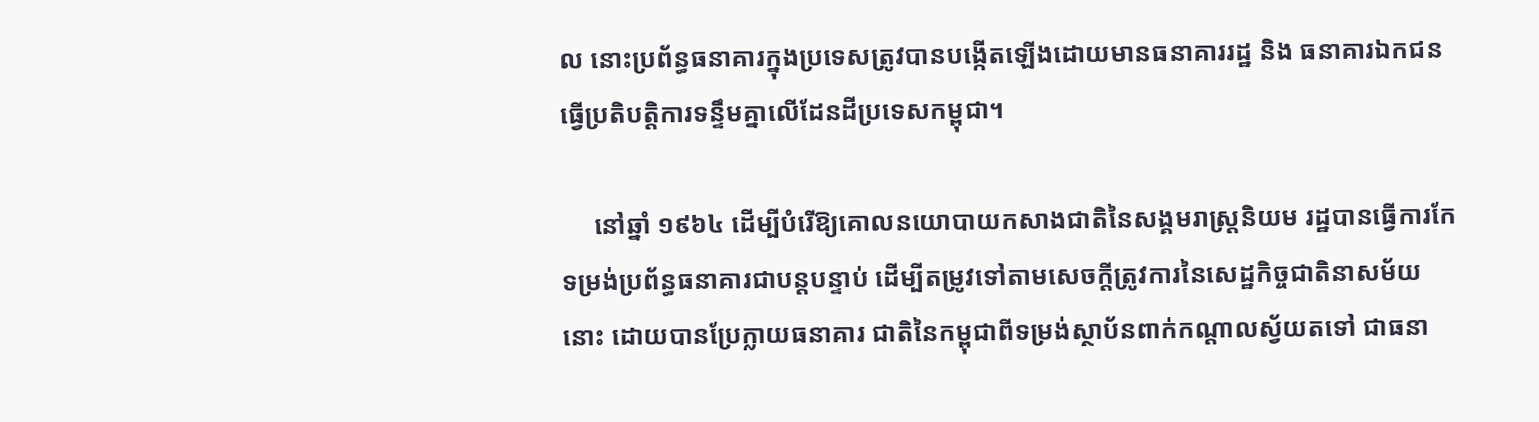ល នោះប្រព័ន្ធធនាគារក្នុងប្រទេសត្រូវបានបង្កើតឡើងដោយមានធនាគាររដ្ឋ និង ធនាគារឯកជន ធ្វើប្រតិបត្តិការទន្ទឹមគ្នាលើដែនដីប្រទេសកម្ពុជា។

     នៅឆ្នាំ ១៩៦៤ ដើម្បីបំរើឱ្យគោលនយោបាយកសាងជាតិនៃសង្គមរាស្ត្រនិយម រដ្ឋបានធ្វើការកែទម្រង់ប្រព័ន្ធធនាគារជាបន្តបន្ទាប់ ដើម្បីតម្រូវទៅតាមសេចក្តីត្រូវការនៃសេដ្ឋកិច្ចជាតិនាសម័យនោះ ដោយបានប្រែក្លាយធនាគារ ជាតិនៃកម្ពុជាពីទម្រង់ស្ថាប័នពាក់កណ្តាលស្វ័យតទៅ ជាធនា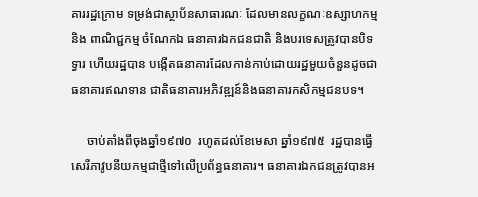គាររដ្ឋក្រោម ទម្រង់ជាស្ថាប័នសាធារណៈ ដែលមានលក្ខណៈឧស្សាហកម្ម និង ពាណិជ្ជកម្ម ចំណែកឯ ធនាគារឯកជនជាតិ និងបរទេសត្រូវបានបិទទ្វារ ហើយរដ្ឋបាន បង្កើតធនាគារដែលកាន់កាប់ដោយរដ្ឋមួយចំនួនដូចជា ធនាគារឥណទាន ជាតិធនាគារអភិវឌ្ឍន៍និងធនាគារកសិកម្មជនបទ។

     ចាប់តាំងពីចុងឆ្នាំ១៩៧០  រហូតដល់ខែមេសា ឆ្នាំ១៩៧៥  រដ្ឋបានធ្វើសេរីភាវូបនីយកម្មជាថ្មីទៅលើប្រព័ន្ធធនាគារ។ ធនាគារឯកជនត្រូវបានអ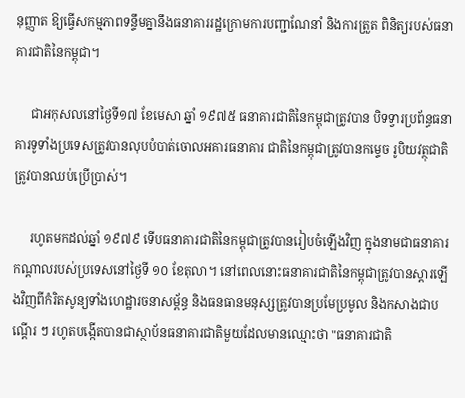នុញ្ញាត ឱ្យធ្វើសកម្មភាពទន្ទឹមគ្នានឹងធនាគាររដ្ឋក្រោមការបញ្ជាណែនាំ និងការត្រួត ពិនិត្យរបស់ធនាគារជាតិនៃកម្ពុជា។

     ជាអកុសលនៅថ្ងៃទី១៧ ខែមេសា ឆ្នាំ ១៩៧៥ ធនាគារជាតិនៃកម្ពុជាត្រូវបាន បិទទ្វារប្រព័ន្ធធនាគារទូទាំងប្រទេសត្រូវបានលុបបំបាត់ចោលអគារធនាគារ ជាតិនៃកម្ពុជាត្រូវបានកម្ទេច រូបិយវត្ថុជាតិត្រូវបានឈប់ប្រើប្រាស់។

     រហូតមកដល់ឆ្នាំ ១៩៧៩ ទើបធនាគារជាតិនៃកម្ពុជាត្រូវបានរៀបចំឡើងវិញ ក្នុងនាមជាធនាគារកណ្តាលរបស់ប្រទេសនៅថ្ងៃទី ១០ ខែតុលា។ នៅពេលនោះធនាគារជាតិនៃកម្ពុជាត្រូវបានស្តារឡើងវិញពីកំរិតសូន្យទាំងហេដ្ឋារចនាសម្ព័ន្ធ និងធនធានមនុស្សត្រូវបានប្រមែប្រមូល និងកសាងជាបណ្តើរ ៗ រហូតបង្កើតបានជាស្ថាប័នធនាគារជាតិមួយដែលមានឈ្មោះថា "ធនាគារជាតិ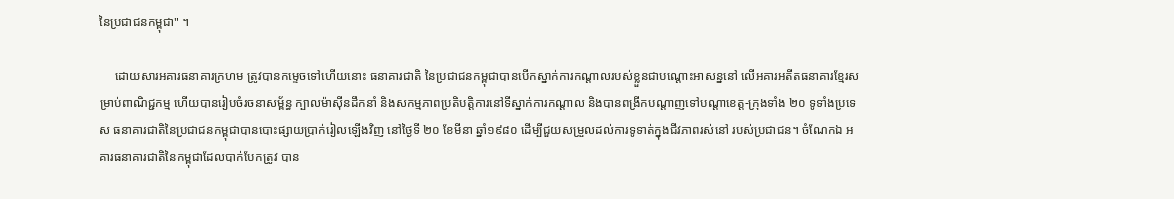នៃប្រជាជនកម្ពុជា" ។

     ដោយសារអគារធនាគារក្រហម ត្រូវបានកម្ទេចទៅហើយនោះ ធនាគារជាតិ នៃប្រជាជនកម្ពុជាបានបើកស្នាក់ការកណ្តាលរបស់ខ្លួនជាបណ្ដោះអាសន្ននៅ លើអគារអតីតធនាគារខ្មែរសម្រាប់ពាណិជ្ជកម្ម ហើយបានរៀបចំរចនាសម្ព័ន្ធ ក្បាលម៉ាស៊ីនដឹកនាំ និងសកម្មភាពប្រតិបត្តិការនៅទីស្នាក់ការកណ្តាល និងបានពង្រីកបណ្តាញទៅបណ្តាខេត្ត-ក្រុងទាំង ២០ ទូទាំងប្រទេស ធនាគារជាតិនៃប្រជាជនកម្ពុជាបានបោះផ្សាយប្រាក់រៀលឡើងវិញ នៅថ្ងៃទី ២០ ខែមីនា ឆ្នាំ១៩៨០ ដើម្បីជួយសម្រួលដល់ការទូទាត់ក្នុងជីវភាពរស់នៅ របស់ប្រជាជន។ ចំណែកឯ អគារធនាគារជាតិនៃកម្ពុជាដែលបាក់បែកត្រូវ បាន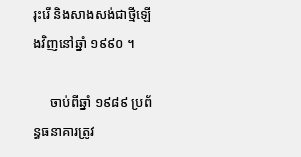រុះរើ និងសាងសង់ជាថ្មីឡើងវិញនៅឆ្នាំ ១៩៩០ ។

     ចាប់ពីឆ្នាំ ១៩៨៩ ប្រព័ន្ធធនាគារត្រូវ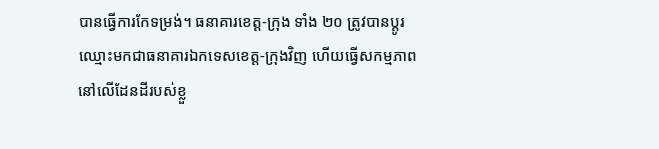បានធ្វើការកែទម្រង់។ ធនាគារខេត្ត-ក្រុង ទាំង ២០ ត្រូវបានប្តូរឈ្មោះមកជាធនាគារឯកទេសខេត្ត-ក្រុងវិញ ហើយធ្វើសកម្មភាពនៅលើដែនដីរបស់ខ្លួ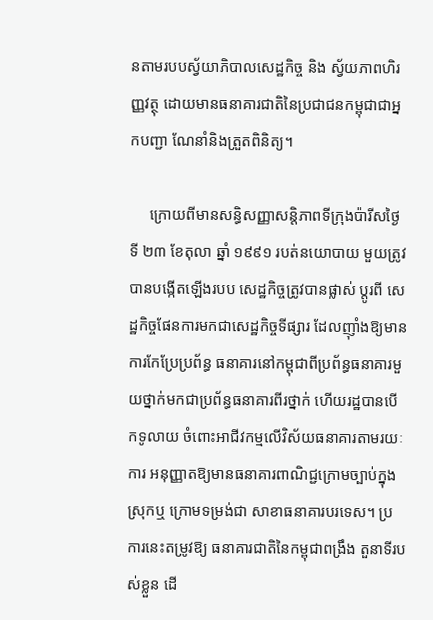នតាមរបបស្វ័យាភិបាលសេដ្ឋកិច្ច និង ស្វ័យភាពហិរញ្ញវត្ថុ ដោយមានធនាគារជាតិនៃប្រជាជនកម្ពុជាជាអ្នកបញ្ជា ណែនាំនិងត្រួតពិនិត្យ។

     ក្រោយពីមានសន្ធិសញ្ញាសន្តិភាពទីក្រុងប៉ារីសថ្ងៃទី ២៣ ខែតុលា ឆ្នាំ ១៩៩១ របត់នយោបាយ មួយត្រូវបានបង្កើតឡើងរបប សេដ្ឋកិច្ចត្រូវបានផ្លាស់ ប្តូរពី សេដ្ឋកិច្ចផែនការមកជាសេដ្ឋកិច្ចទីផ្សារ ដែលញ៉ាំងឱ្យមានការកែប្រែប្រព័ន្ធ ធនាគារនៅកម្ពុជាពីប្រព័ន្ធធនាគារមួយថ្នាក់មកជាប្រព័ន្ធធនាគារពីរថ្នាក់ ហើយរដ្ឋបានបើកទូលាយ ចំពោះអាជីវកម្មលើវិស័យធនាគារតាមរយៈការ អនុញ្ញាតឱ្យមានធនាគារពាណិជ្ជក្រោមច្បាប់ក្នុងស្រុកឬ ក្រោមទម្រង់ជា សាខាធនាគារបរទេស។ ប្រការនេះតម្រូវឱ្យ ធនាគារជាតិនៃកម្ពុជាពង្រឹង តួនាទីរបស់ខ្លួន ដើ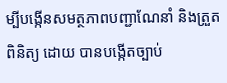ម្បីបង្កើនសមត្ថភាពបញ្ជាណែនាំ និងត្រួតពិនិត្យ ដោយ បានបង្កើតច្បាប់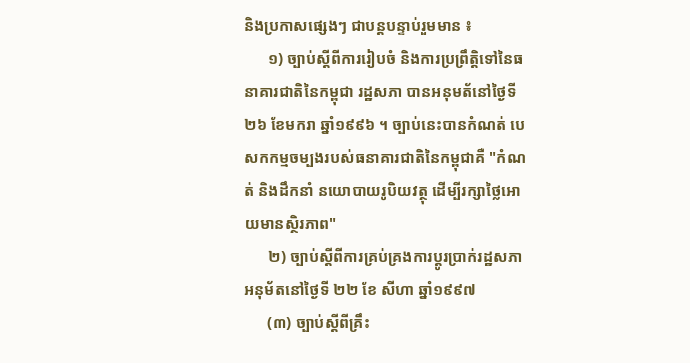និងប្រកាសផ្សេងៗ ជាបន្តបន្ទាប់រួមមាន ៖
      ១) ច្បាប់ស្តីពីការរៀបចំ និងការប្រព្រឹត្តិទៅនៃធនាគារជាតិនៃកម្ពុជា រដ្ឋសភា បានអនុមត័នៅថ្ងៃទី២៦ ខែមករា ឆ្នាំ១៩៩៦ ។ ច្បាប់នេះបានកំណត់ បេសកកម្មចម្បងរបស់ធនាគារជាតិនៃកម្ពុជាគឺ "កំណត់ និងដឹកនាំ នយោបាយរូបិយវត្ថុ ដើម្បីរក្សាថ្លៃអោយមានស្ថិរភាព"
      ២) ច្បាប់ស្តីពីការគ្រប់គ្រងការប្តូរប្រាក់រដ្ឋសភាអនុម័តនៅថ្ងៃទី ២២ ខែ សីហា ឆ្នាំ១៩៩៧
      (៣) ច្បាប់ស្តីពីគ្រឹះ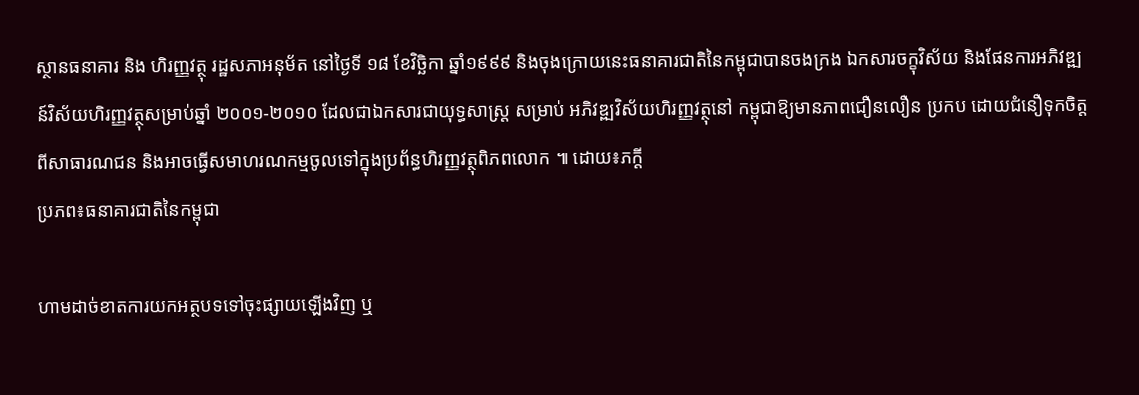ស្ថានធនាគារ និង ហិរញ្ញវត្ថុ រដ្ឋសភាអនុម័ត នៅថ្ងៃទី ១៨ ខែវិច្ឆិកា ឆ្នាំ១៩៩៩ និងចុងក្រោយនេះធនាគារជាតិនៃកម្ពុជាបានចងក្រង ឯកសារចក្ខុវិស័យ និងផែនការអភិវឌ្ឍន៍វិស័យហិរញ្ញវត្ថុសម្រាប់ឆ្នាំ ២០០១-២០១០ ដែលជាឯកសារជាយុទ្ធសាស្ត្រ សម្រាប់ អភិវឌ្ឍវិស័យហិរញ្ញវត្ថុនៅ កម្ពុជាឱ្យមានភាពជឿនលឿន ប្រកប ដោយជំនឿទុកចិត្តពីសាធារណជន និងអាចធ្វើសមាហរណកម្មចូលទៅក្នុងប្រព័ន្ធហិរញ្ញវត្ថុពិភពលោក ៕ ដោយ៖ភក្ដី
ប្រភព៖ធនាគារជាតិនៃកម្ពុជា

ហាមដាច់ខាតការយកអត្ថបទទៅចុះផ្សាយឡើងវិញ ឬ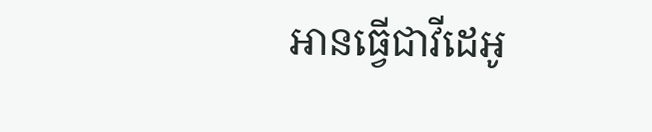អានធ្វើជាវីដេអូ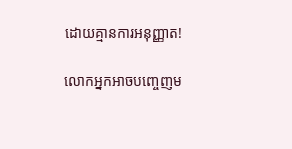ដោយគ្មានការអនុញ្ញាត!

លោកអ្នកអាចបញ្ចេញម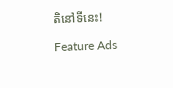តិនៅទីនេះ!

Feature Ads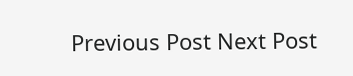Previous Post Next Post